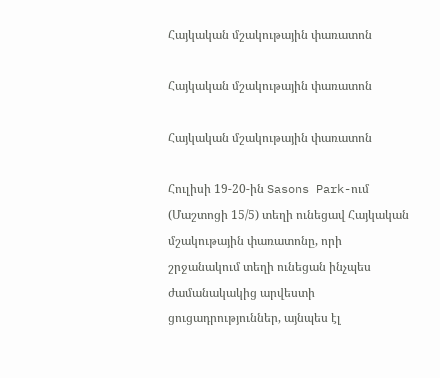Հայկական մշակութային փառատոն

Հայկական մշակութային փառատոն

Հայկական մշակութային փառատոն

Հուլիսի 19-20-ին Sasons Park-ում (Մաշտոցի 15/5) տեղի ունեցավ Հայկական մշակութային փառատոնը, որի շրջանակում տեղի ունեցան ինչպես ժամանակակից արվեստի ցուցադրություններ, այնպես էլ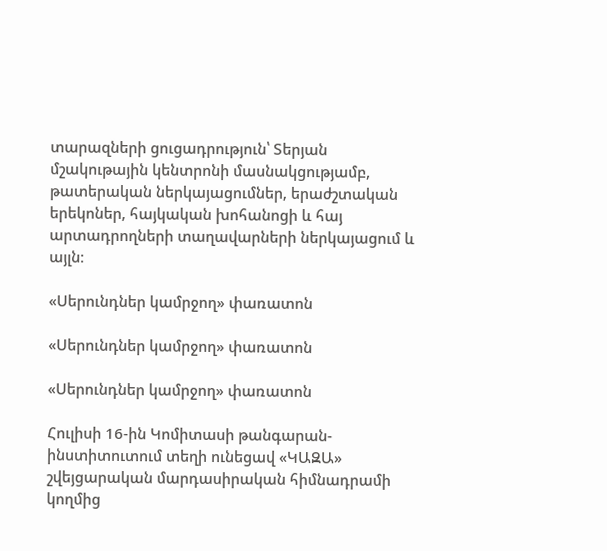տարազների ցուցադրություն՝ Տերյան մշակութային կենտրոնի մասնակցությամբ, թատերական ներկայացումներ, երաժշտական երեկոներ, հայկական խոհանոցի և հայ արտադրողների տաղավարների ներկայացում և այլն։

«Սերունդներ կամրջող» փառատոն

«Սերունդներ կամրջող» փառատոն

«Սերունդներ կամրջող» փառատոն

Հուլիսի 16-ին Կոմիտասի թանգարան-ինստիտուտում տեղի ունեցավ «ԿԱԶԱ» շվեյցարական մարդասիրական հիմնադրամի կողմից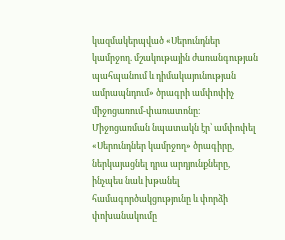կազմակերպված «Սերունդներ կամրջող. մշակութային ժառանգության պահպանում և դիմակայունության ամրապնդում» ծրագրի ամփոփիչ միջոցառում-փառատոնը։
Միջոցառման նպատակն էր՝ ամփոփել «Սերունդներ կամրջող» ծրագիրը, ներկայացնել դրա արդյունքները, ինչպես նաև խթանել համագործակցությունը և փորձի փոխանակումը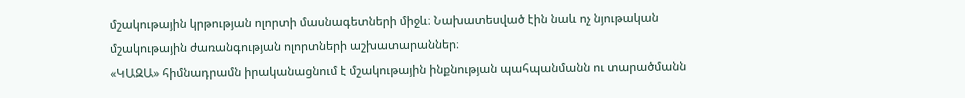մշակութային կրթության ոլորտի մասնագետների միջև։ Նախատեսված էին նաև ոչ նյութական մշակութային ժառանգության ոլորտների աշխատարաններ։
«ԿԱԶԱ» հիմնադրամն իրականացնում է մշակութային ինքնության պահպանմանն ու տարածմանն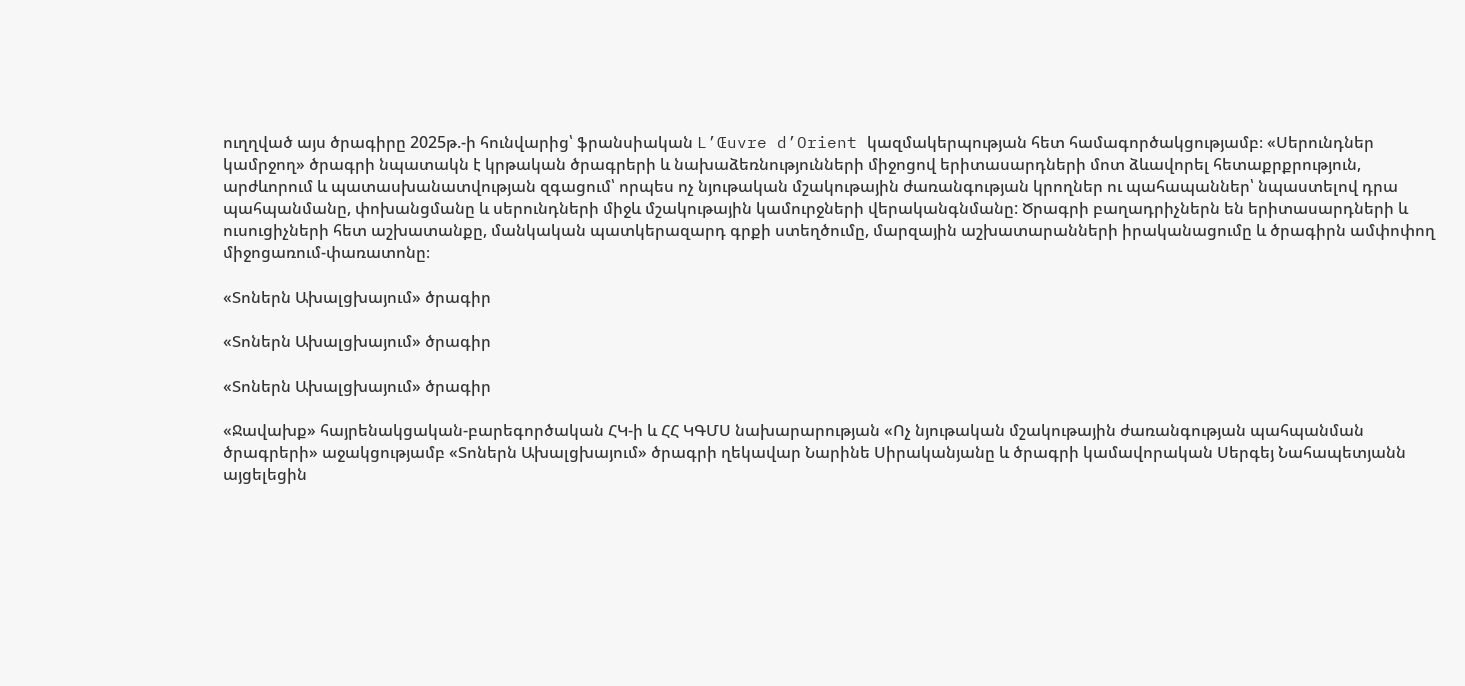ուղղված այս ծրագիրը 2025թ.-ի հունվարից՝ ֆրանսիական L’Œuvre d’Orient կազմակերպության հետ համագործակցությամբ։ «Սերունդներ կամրջող» ծրագրի նպատակն է կրթական ծրագրերի և նախաձեռնությունների միջոցով երիտասարդների մոտ ձևավորել հետաքրքրություն, արժևորում և պատասխանատվության զգացում՝ որպես ոչ նյութական մշակութային ժառանգության կրողներ ու պահապաններ՝ նպաստելով դրա պահպանմանը, փոխանցմանը և սերունդների միջև մշակութային կամուրջների վերականգնմանը: Ծրագրի բաղադրիչներն են երիտասարդների և ուսուցիչների հետ աշխատանքը, մանկական պատկերազարդ գրքի ստեղծումը, մարզային աշխատարանների իրականացումը և ծրագիրն ամփոփող միջոցառում-փառատոնը։

«Տոներն Ախալցխայում» ծրագիր

«Տոներն Ախալցխայում» ծրագիր

«Տոներն Ախալցխայում» ծրագիր

«Ջավախք» հայրենակցական-բարեգործական ՀԿ-ի և ՀՀ ԿԳՄՍ նախարարության «Ոչ նյութական մշակութային ժառանգության պահպանման ծրագրերի» աջակցությամբ «Տոներն Ախալցխայում» ծրագրի ղեկավար Նարինե Սիրականյանը և ծրագրի կամավորական Սերգեյ Նահապետյանն այցելեցին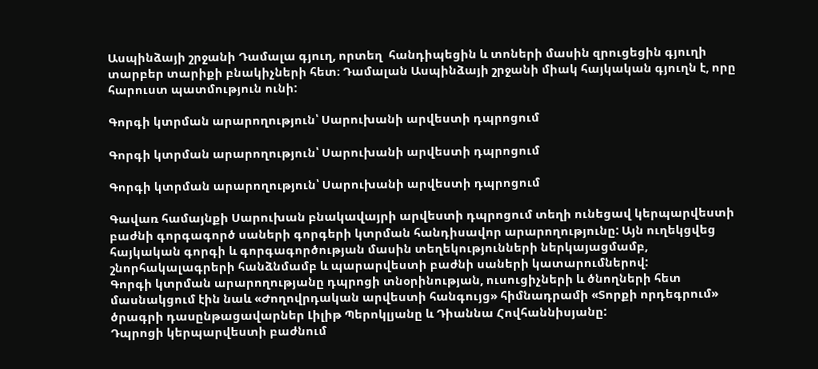Ասպինձայի շրջանի Դամալա գյուղ, որտեղ  հանդիպեցին և տոների մասին զրուցեցին գյուղի տարբեր տարիքի բնակիչների հետ։ Դամալան Ասպինձայի շրջանի միակ հայկական գյուղն է, որը հարուստ պատմություն ունի:

Գորգի կտրման արարողություն՝ Սարուխանի արվեստի դպրոցում

Գորգի կտրման արարողություն՝ Սարուխանի արվեստի դպրոցում

Գորգի կտրման արարողություն՝ Սարուխանի արվեստի դպրոցում

Գավառ համայնքի Սարուխան բնակավայրի արվեստի դպրոցում տեղի ունեցավ կերպարվեստի բաժնի գորգագործ սաների գորգերի կտրման հանդիսավոր արարողությունը: Այն ուղեկցվեց հայկական գորգի և գորգագործության մասին տեղեկությունների ներկայացմամբ, շնորհակալագրերի հանձնմամբ և պարարվեստի բաժնի սաների կատարումներով:
Գորգի կտրման արարողությանը դպրոցի տնօրինության, ուսուցիչների և ծնողների հետ մասնակցում էին նաև «Ժողովրդական արվեստի հանգույց» հիմնադրամի «Տորքի որդեգրում» ծրագրի դասընթացավարներ Լիլիթ Պերոկլյանը և Դիաննա Հովհաննիսյանը:
Դպրոցի կերպարվեստի բաժնում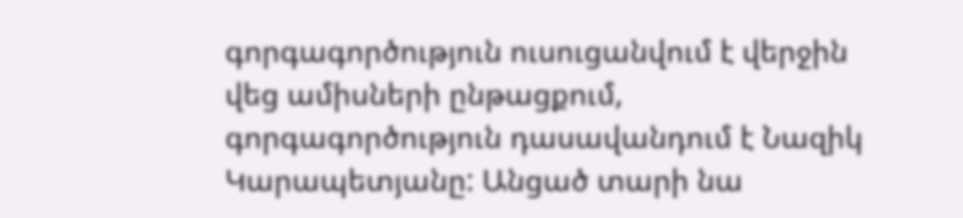գորգագործություն ուսուցանվում է վերջին վեց ամիսների ընթացքում, գորգագործություն դասավանդում է Նազիկ Կարապետյանը: Անցած տարի նա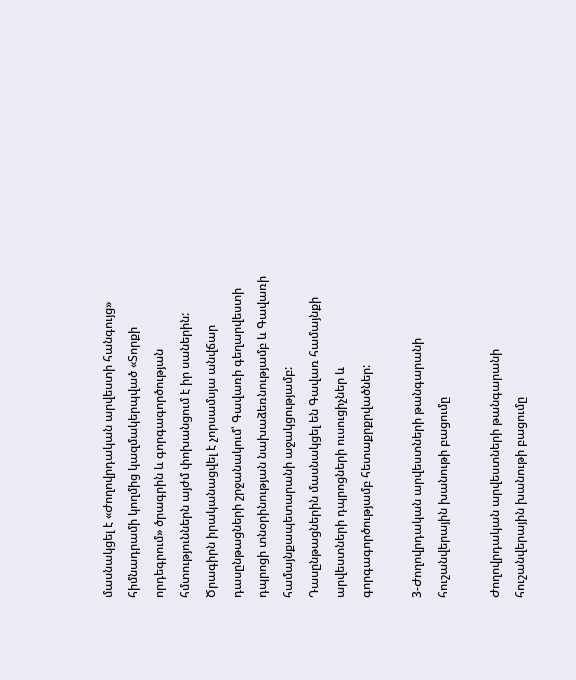մասնակցել է «Ժողովրդական արվեստի հանգույց» հիմնադրամի կողմից կազմակերպված «Տորքի որդեգրում» ծրագրին և գորգագործության հմտություններն այժմ փոխանցում է իր սաներին: Ծրագիրն իրականացվել է չորսամսյա անվճար դասընթացների շրջանակում՝ Գավառի գեղարվեստի դպրոցի տնօրինության նախաձեռնությամբ և Գավառի համայնքապետարանի աջակցությամբ: Դասընթացներին մասնակցել են Գավառ համայնքի արվեստների դպրոցների ուսուցիչներ և գորգագործությամբ հետաքրքրվածներ:

3-Ժողովրդական արվեստների թանգարանի հուշանվերային խանութի բացումը

Ժողովրդական արվեստների թանգարանի հուշանվերային խանութի բացումը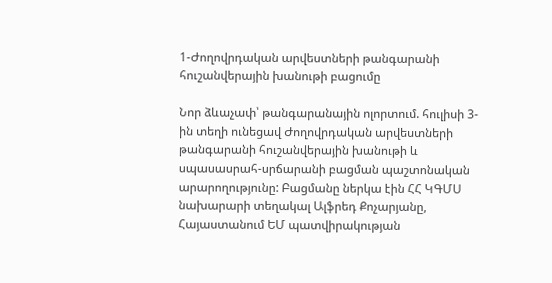1-Ժողովրդական արվեստների թանգարանի հուշանվերային խանութի բացումը

Նոր ձևաչափ՝ թանգարանային ոլորտում. հուլիսի 3-ին տեղի ունեցավ Ժողովրդական արվեստների թանգարանի հուշանվերային խանութի և սպասասրահ-սրճարանի բացման պաշտոնական արարողությունը: Բացմանը ներկա էին ՀՀ ԿԳՄՍ նախարարի տեղակալ Ալֆրեդ Քոչարյանը, Հայաստանում ԵՄ պատվիրակության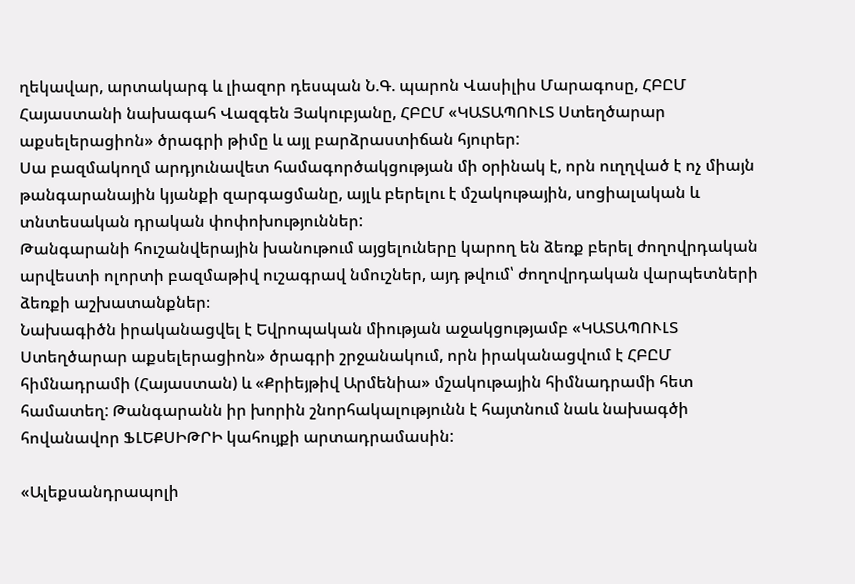ղեկավար, արտակարգ և լիազոր դեսպան Ն.Գ. պարոն Վասիլիս Մարագոսը, ՀԲԸՄ Հայաստանի նախագահ Վազգեն Յակուբյանը, ՀԲԸՄ «ԿԱՏԱՊՈՒԼՏ Ստեղծարար աքսելերացիոն» ծրագրի թիմը և այլ բարձրաստիճան հյուրեր:
Սա բազմակողմ արդյունավետ համագործակցության մի օրինակ է, որն ուղղված է ոչ միայն թանգարանային կյանքի զարգացմանը, այլև բերելու է մշակութային, սոցիալական և տնտեսական դրական փոփոխություններ:
Թանգարանի հուշանվերային խանութում այցելուները կարող են ձեռք բերել ժողովրդական արվեստի ոլորտի բազմաթիվ ուշագրավ նմուշներ, այդ թվում՝ ժողովրդական վարպետների ձեռքի աշխատանքներ։
Նախագիծն իրականացվել է Եվրոպական միության աջակցությամբ «ԿԱՏԱՊՈՒԼՏ Ստեղծարար աքսելերացիոն» ծրագրի շրջանակում, որն իրականացվում է ՀԲԸՄ հիմնադրամի (Հայաստան) և «Քրիեյթիվ Արմենիա» մշակութային հիմնադրամի հետ համատեղ: Թանգարանն իր խորին շնորհակալությունն է հայտնում նաև նախագծի հովանավոր ՖԼԵՔՍԻԹՐԻ կահույքի արտադրամասին:

«Ալեքսանդրապոլի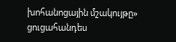խոհանոցային մշակույթը» ցուցահանդես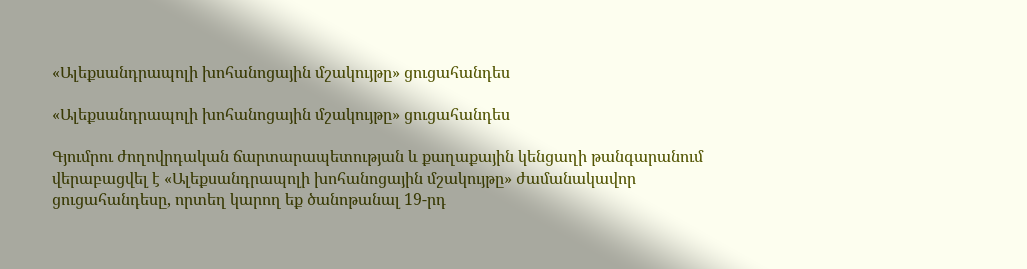«Ալեքսանդրապոլի խոհանոցային մշակույթը» ցուցահանդես

«Ալեքսանդրապոլի խոհանոցային մշակույթը» ցուցահանդես

Գյումրու ժողովրդական ճարտարապետության և քաղաքային կենցաղի թանգարանում վերաբացվել է «Ալեքսանդրապոլի խոհանոցային մշակույթը» ժամանակավոր ցուցահանդեսը, որտեղ կարող եք ծանոթանալ 19-րդ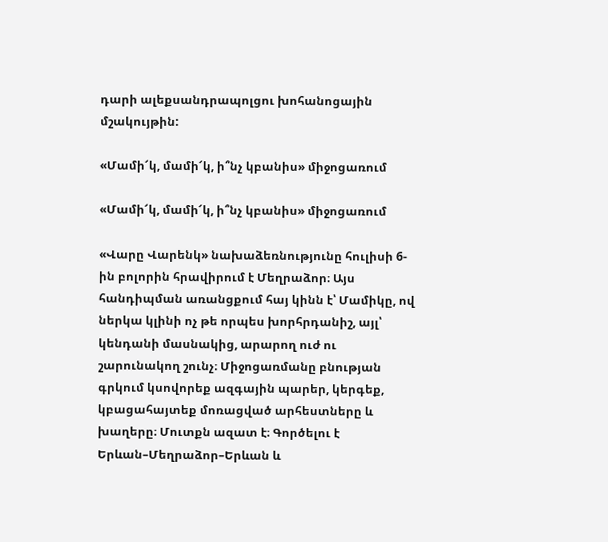դարի ալեքսանդրապոլցու խոհանոցային մշակույթին:

«Մամի՜կ, մամի՜կ, ի՞նչ կբանիս» միջոցառում

«Մամի՜կ, մամի՜կ, ի՞նչ կբանիս» միջոցառում

«Վարը Վարենկ» նախաձեռնությունը հուլիսի 6-ին բոլորին հրավիրում է Մեղրաձոր։ Այս հանդիպման առանցքում հայ կինն է՝ Մամիկը, ով ներկա կլինի ոչ թե որպես խորհրդանիշ, այլ՝ կենդանի մասնակից, արարող ուժ ու շարունակող շունչ։ Միջոցառմանը բնության գրկում կսովորեք ազգային պարեր, կերգեք, կբացահայտեք մոռացված արհեստները և խաղերը։ Մուտքն ազատ է։ Գործելու է Երևան–Մեղրաձոր–Երևան և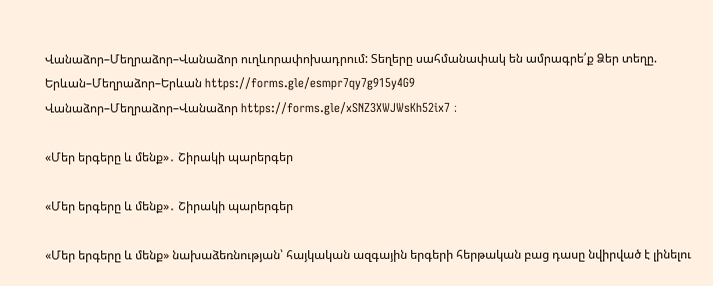Վանաձոր–Մեղրաձոր–Վանաձոր ուղևորափոխադրում: Տեղերը սահմանափակ են ամրագրե՛ք Ձեր տեղը. Երևան–Մեղրաձոր–Երևան https://forms.gle/esmpr7qy7g915y4G9
Վանաձոր–Մեղրաձոր–Վանաձոր https://forms.gle/xSNZ3XWJWsKh52ix7 ։

«Մեր երգերը և մենք»․ Շիրակի պարերգեր

«Մեր երգերը և մենք»․ Շիրակի պարերգեր

«Մեր երգերը և մենք» նախաձեռնության՝ հայկական ազգային երգերի հերթական բաց դասը նվիրված է լինելու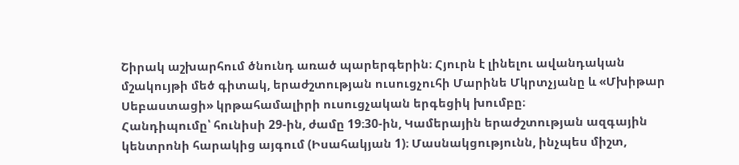Շիրակ աշխարհում ծնունդ առած պարերգերին։ Հյուրն է լինելու ավանդական մշակույթի մեծ գիտակ, երաժշտության ուսուցչուհի Մարինե Մկրտչյանը և «Մխիթար Սեբաստացի» կրթահամալիրի ուսուցչական երգեցիկ խումբը։
Հանդիպումը՝ հունիսի 29-ին, ժամը 19։30-ին, Կամերային երաժշտության ազգային կենտրոնի հարակից այգում (Իսահակյան 1)։ Մասնակցությունն, ինչպես միշտ,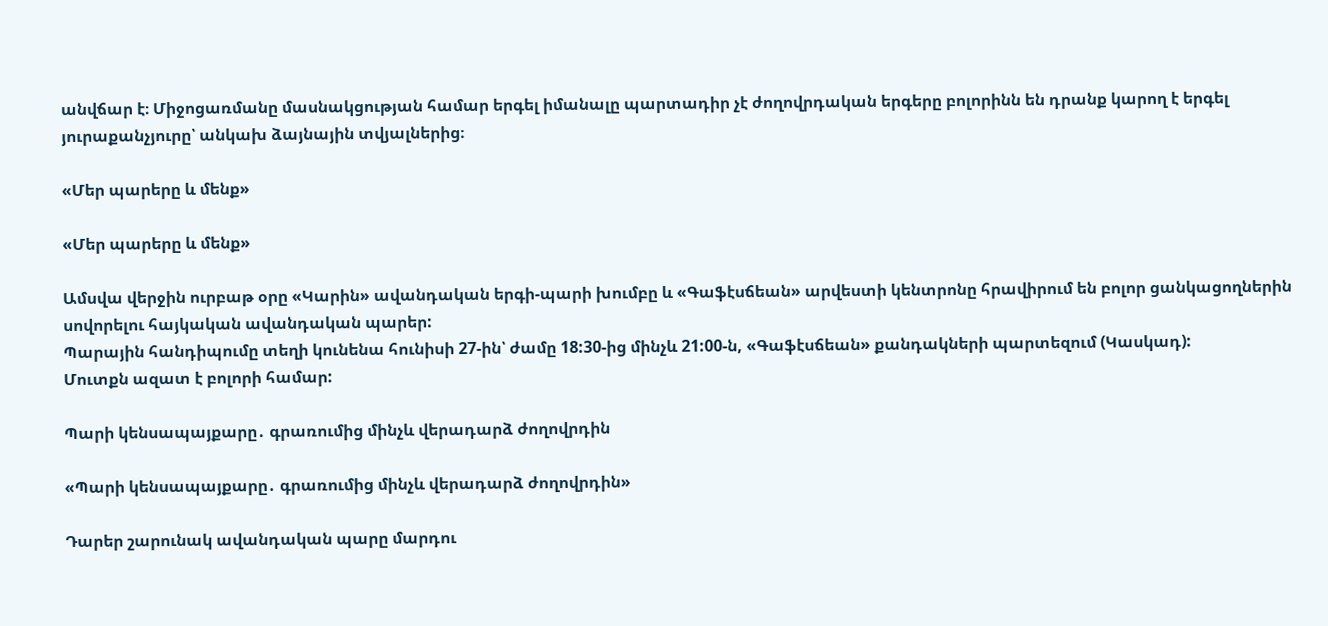անվճար է։ Միջոցառմանը մասնակցության համար երգել իմանալը պարտադիր չէ ժողովրդական երգերը բոլորինն են դրանք կարող է երգել յուրաքանչյուրը՝ անկախ ձայնային տվյալներից։

«Մեր պարերը և մենք»

«Մեր պարերը և մենք»

Ամսվա վերջին ուրբաթ օրը «Կարին» ավանդական երգի-պարի խումբը և «Գաֆէսճեան» արվեստի կենտրոնը հրավիրում են բոլոր ցանկացողներին սովորելու հայկական ավանդական պարեր:
Պարային հանդիպումը տեղի կունենա հունիսի 27-ին՝ ժամը 18:30-ից մինչև 21:00-ն, «Գաֆէսճեան» քանդակների պարտեզում (Կասկադ):
Մուտքն ազատ է բոլորի համար:

Պարի կենսապայքարը․ գրառումից մինչև վերադարձ ժողովրդին

«Պարի կենսապայքարը․ գրառումից մինչև վերադարձ ժողովրդին»

Դարեր շարունակ ավանդական պարը մարդու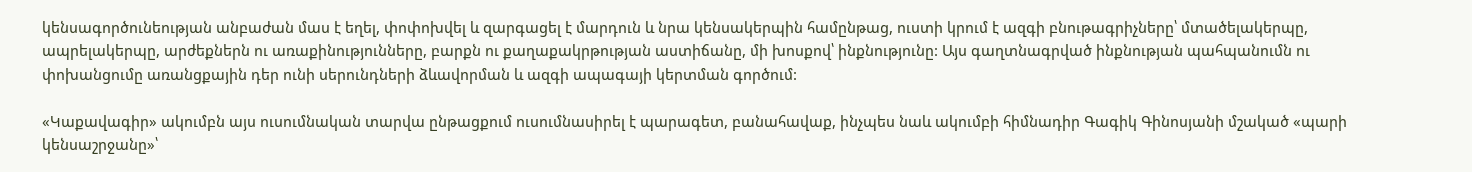կենսագործունեության անբաժան մաս է եղել, փոփոխվել և զարգացել է մարդուն և նրա կենսակերպին համընթաց, ուստի կրում է ազգի բնութագրիչները՝ մտածելակերպը, ապրելակերպը, արժեքներն ու առաքինությունները, բարքն ու քաղաքակրթության աստիճանը, մի խոսքով՝ ինքնությունը: Այս գաղտնագրված ինքնության պահպանումն ու փոխանցումը առանցքային դեր ունի սերունդների ձևավորման և ազգի ապագայի կերտման գործում:

«Կաքավագիր» ակումբն այս ուսումնական տարվա ընթացքում ուսումնասիրել է պարագետ, բանահավաք, ինչպես նաև ակումբի հիմնադիր Գագիկ Գինոսյանի մշակած «պարի կենսաշրջանը»՝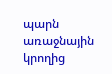պարն առաջնային կրողից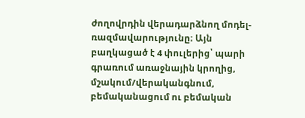ժողովրդին վերադարձնող մոդել-ռազմավարությունը։ Այն բաղկացած է 4 փուլերից՝ պարի գրառում առաջնային կրողից, մշակում/վերականգնում, բեմականացում ու բեմական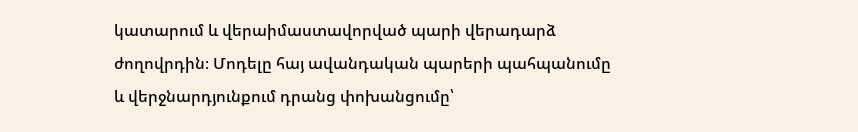կատարում և վերաիմաստավորված պարի վերադարձ ժողովրդին։ Մոդելը հայ ավանդական պարերի պահպանումը և վերջնարդյունքում դրանց փոխանցումը՝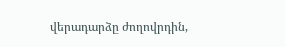վերադարձը ժողովրդին,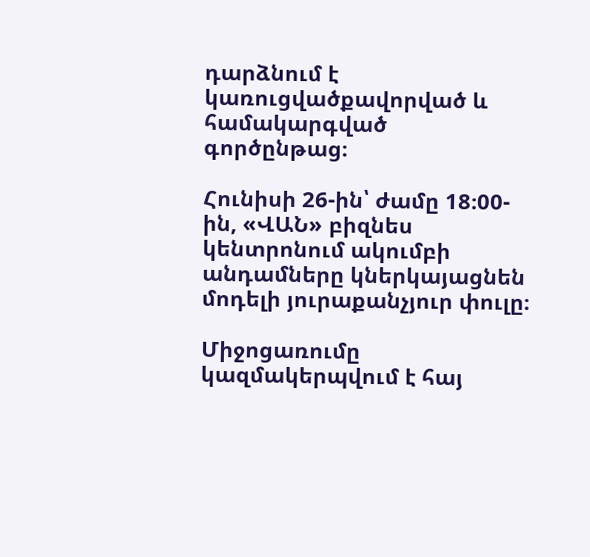դարձնում է կառուցվածքավորված և համակարգված գործընթաց։

Հունիսի 26-ին՝ ժամը 18։00-ին, «ՎԱՆ» բիզնես կենտրոնում ակումբի անդամները կներկայացնեն մոդելի յուրաքանչյուր փուլը։

Միջոցառումը կազմակերպվում է հայ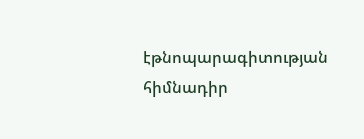էթնոպարագիտության հիմնադիր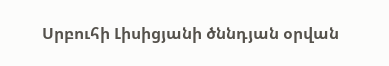Սրբուհի Լիսիցյանի ծննդյան օրվան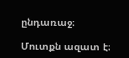ընդառաջ։

Մուտքն ազատ է։